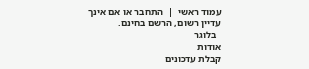עמוד ראשי  |  התחבר או אם אינך עדיין רשום, הרשם בחינם.
  בלוגר
אודות
קבלת עדכונים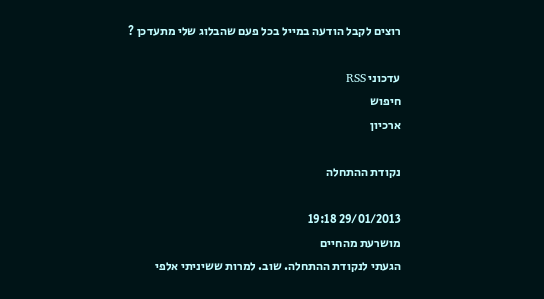רוצים לקבל הודעה במייל בכל פעם שהבלוג שלי מתעדכן ?

עדכוני RSS
חיפוש
ארכיון

נקודת ההתחלה

29/01/2013 19:18
מושרעת מהחיים
הגעתי לנקודת ההתחלה. שוב. למרות ששיניתי אלפי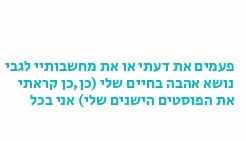פעמים את דעתי או את מחשבותיי לגבי נושא אהבה בחיים שלי (כן,כן קראתי את הפוסטים הישנים שלי) אני בכל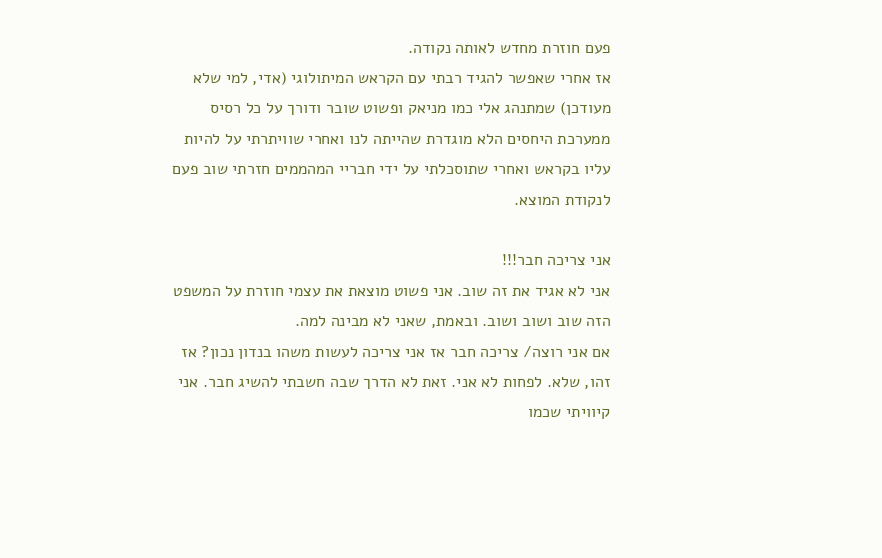פעם חוזרת מחדש לאותה נקודה.
אז אחרי שאפשר להגיד רבתי עם הקראש המיתולוגי (אדי, למי שלא מעודכן) שמתנהג אלי כמו מניאק ופשוט שובר ודורך על כל רסיס ממערכת היחסים הלא מוגדרת שהייתה לנו ואחרי שוויתרתי על להיות עליו בקראש ואחרי שתוסכלתי על ידי חבריי המהממים חזרתי שוב פעם לנקודת המוצא.

אני צריכה חבר!!!
אני לא אגיד את זה שוב. אני פשוט מוצאת את עצמי חוזרת על המשפט הזה שוב ושוב ושוב. ובאמת, שאני לא מבינה למה.
אם אני רוצה/ צריכה חבר אז אני צריכה לעשות משהו בנדון נכון? אז זהו, שלא. לפחות לא אני. זאת לא הדרך שבה חשבתי להשיג חבר. אני קיוויתי שכמו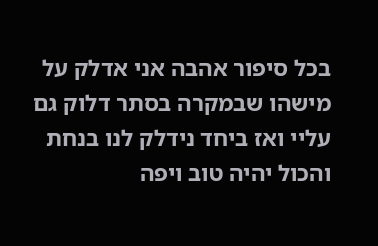בכל סיפור אהבה אני אדלק על מישהו שבמקרה בסתר דלוק גם עליי ואז ביחד נידלק לנו בנחת והכול יהיה טוב ויפה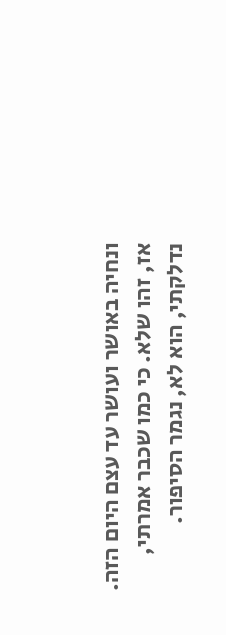ונחיה באושר ועושר עד עצם היום הזה.
אז, זהו שלא. כי כמו שכבר אמרתי, נדלקתי, הוא לא, נגמר הסיפור.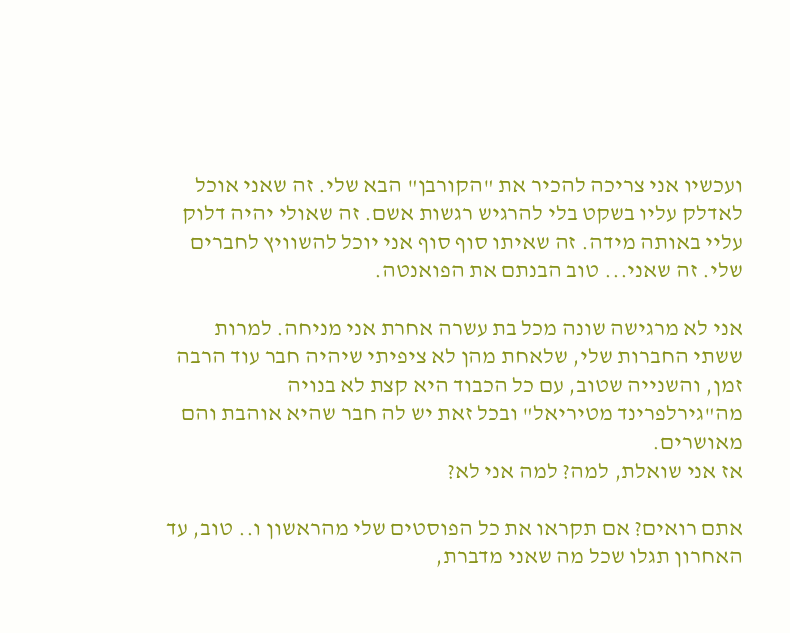ועכשיו אני צריכה להכיר את "הקורבן" הבא שלי. זה שאני אוכל לאדלק עליו בשקט בלי להרגיש רגשות אשם. זה שאולי יהיה דלוק עליי באותה מידה. זה שאיתו סוף סוף אני יוכל להשוויץ לחברים שלי. זה שאני... טוב הבנתם את הפואנטה.

אני לא מרגישה שונה מכל בת עשרה אחרת אני מניחה. למרות ששתי החברות שלי, שלאחת מהן לא ציפיתי שיהיה חבר עוד הרבה זמן, והשנייה שטוב, עם כל הכבוד היא קצת לא בנויה מה"גירלפרינד מטיריאל" ובכל זאת יש לה חבר שהיא אוהבת והם מאושרים.
אז אני שואלת, למה? למה אני לא?

אתם רואים? אם תקראו את כל הפוסטים שלי מהראשון ו.. טוב, עד האחרון תגלו שכל מה שאני מדברת,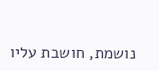נושמת, חושבת עליו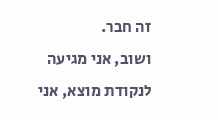זה חבר.
ושוב, אני מגיעה לנקודת מוצא, אני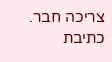צריכה חבר.
כתיבת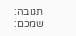תגובה:
שמכם: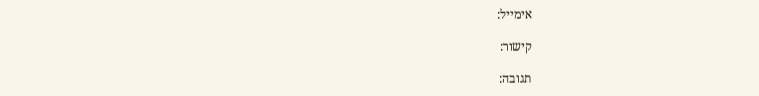אימייל:

קישור:

תגובה: